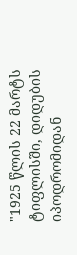"1925 წლის 22 მარტს ტიფლისში, დიდუბის იპოდრომიდან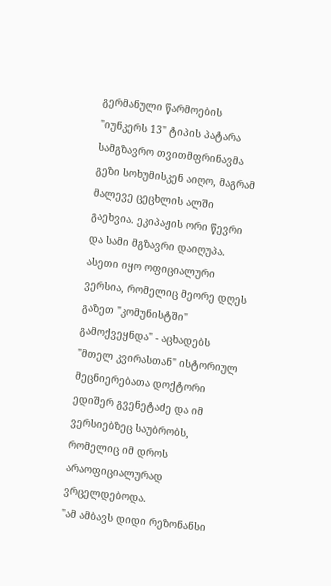გერმანული წარმოების "იუნკერს 13" ტიპის პატარა სამგზავრო თვითმფრინავმა გეზი სოხუმისკენ აიღო, მაგრამ მალევე ცეცხლის ალში გაეხვია. ეკიპაჟის ორი წევრი და სამი მგზავრი დაიღუპა. ასეთი იყო ოფიციალური ვერსია, რომელიც მეორე დღეს გაზეთ "კომუნისტში" გამოქვეყნდა" - აცხადებს "მთელ კვირასთან" ისტორიულ მეცნიერებათა დოქტორი ედიშერ გვენეტაძე და იმ ვერსიებზეც საუბრობს, რომელიც იმ დროს არაოფიციალურად ვრცელდებოდა.
"ამ ამბავს დიდი რეზონანსი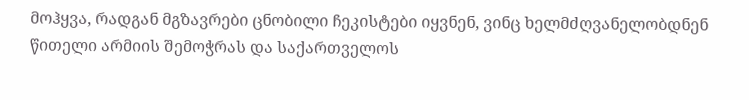მოჰყვა, რადგან მგზავრები ცნობილი ჩეკისტები იყვნენ, ვინც ხელმძღვანელობდნენ წითელი არმიის შემოჭრას და საქართველოს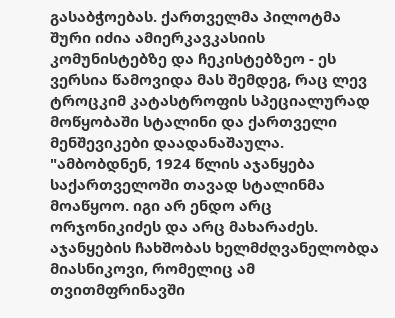გასაბჭოებას. ქართველმა პილოტმა შური იძია ამიერკავკასიის კომუნისტებზე და ჩეკისტებზეო - ეს ვერსია წამოვიდა მას შემდეგ, რაც ლევ ტროცკიმ კატასტროფის სპეციალურად მოწყობაში სტალინი და ქართველი მენშევიკები დაადანაშაულა.
"ამბობდნენ, 1924 წლის აჯანყება საქართველოში თავად სტალინმა მოაწყოო. იგი არ ენდო არც ორჯონიკიძეს და არც მახარაძეს. აჯანყების ჩახშობას ხელმძღვანელობდა მიასნიკოვი, რომელიც ამ თვითმფრინავში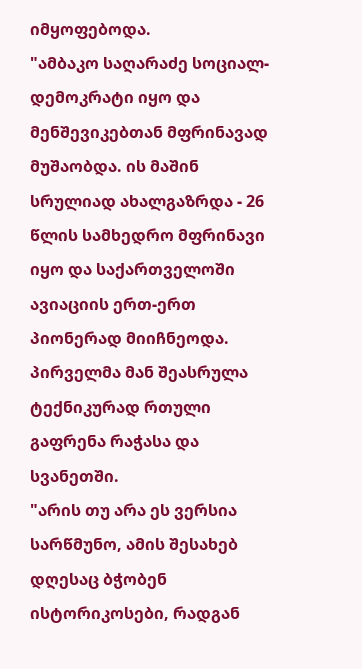იმყოფებოდა.
"ამბაკო საღარაძე სოციალ-დემოკრატი იყო და მენშევიკებთან მფრინავად მუშაობდა. ის მაშინ სრულიად ახალგაზრდა - 26 წლის სამხედრო მფრინავი იყო და საქართველოში ავიაციის ერთ-ერთ პიონერად მიიჩნეოდა. პირველმა მან შეასრულა ტექნიკურად რთული გაფრენა რაჭასა და სვანეთში.
"არის თუ არა ეს ვერსია სარწმუნო, ამის შესახებ დღესაც ბჭობენ ისტორიკოსები, რადგან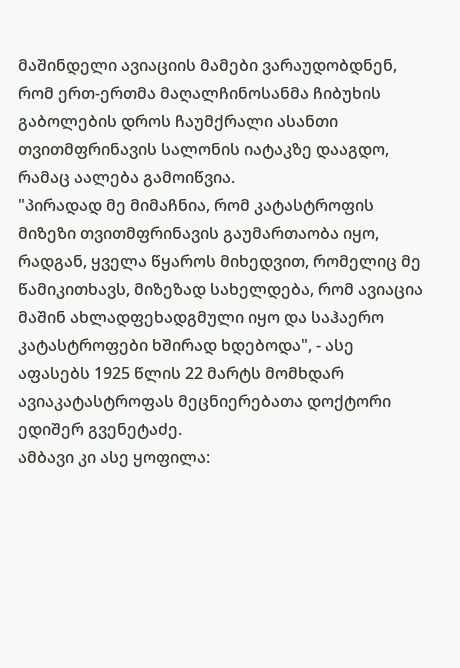მაშინდელი ავიაციის მამები ვარაუდობდნენ, რომ ერთ-ერთმა მაღალჩინოსანმა ჩიბუხის გაბოლების დროს ჩაუმქრალი ასანთი თვითმფრინავის სალონის იატაკზე დააგდო, რამაც აალება გამოიწვია.
"პირადად მე მიმაჩნია, რომ კატასტროფის მიზეზი თვითმფრინავის გაუმართაობა იყო, რადგან, ყველა წყაროს მიხედვით, რომელიც მე წამიკითხავს, მიზეზად სახელდება, რომ ავიაცია მაშინ ახლადფეხადგმული იყო და საჰაერო კატასტროფები ხშირად ხდებოდა", - ასე აფასებს 1925 წლის 22 მარტს მომხდარ ავიაკატასტროფას მეცნიერებათა დოქტორი ედიშერ გვენეტაძე.
ამბავი კი ასე ყოფილა: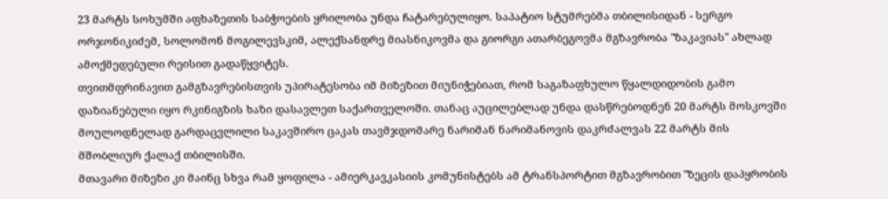23 მარტს სოხუმში აფხაზეთის საბჭოების ყრილობა უნდა ჩატარებულიყო. საპატიო სტუმრებმა თბილისიდან - სერგო ორჯონიკიძემ, სოლომონ მოგილევსკიმ, ალექსანდრე მიასნიკოვმა და გიორგი ათარბეგოვმა მგზავრობა "ზაკავიას" ახლად ამოქმედებული რეისით გადაწყვიტეს.
თვითმფრინავით გამგზავრებისთვის უპირატესობა იმ მიზეზით მიუნიჭებიათ, რომ საგაზაფხულო წყალდიდობის გამო დაზიანებული იყო რკინიგზის ხაზი დასავლეთ საქართველოში. თანაც აუცილებლად უნდა დასწრებოდნენ 20 მარტს მოსკოვში მოულოდნელად გარდაცვლილი საკავშირო ცაკას თავმჯდომარე ნარიმან ნარიმანოვის დაკრძალვას 22 მარტს მის მშობლიურ ქალაქ თბილისში.
მთავარი მიზეზი კი მაინც სხვა რამ ყოფილა - ამიერკავკასიის კომუნისტებს ამ ტრანსპორტით მგზავრობით "ზეცის დაპყრობის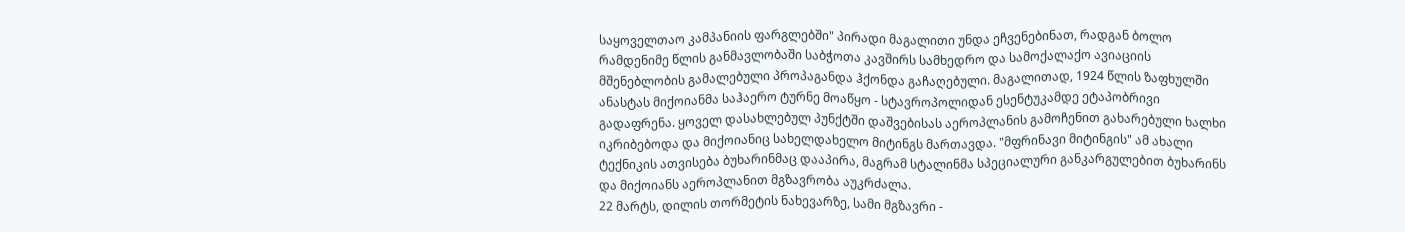საყოველთაო კამპანიის ფარგლებში" პირადი მაგალითი უნდა ეჩვენებინათ, რადგან ბოლო რამდენიმე წლის განმავლობაში საბჭოთა კავშირს სამხედრო და სამოქალაქო ავიაციის მშენებლობის გამალებული პროპაგანდა ჰქონდა გაჩაღებული. მაგალითად, 1924 წლის ზაფხულში ანასტას მიქოიანმა საჰაერო ტურნე მოაწყო - სტავროპოლიდან ესენტუკამდე ეტაპობრივი გადაფრენა. ყოველ დასახლებულ პუნქტში დაშვებისას აეროპლანის გამოჩენით გახარებული ხალხი იკრიბებოდა და მიქოიანიც სახელდახელო მიტინგს მართავდა. "მფრინავი მიტინგის" ამ ახალი ტექნიკის ათვისება ბუხარინმაც დააპირა, მაგრამ სტალინმა სპეციალური განკარგულებით ბუხარინს და მიქოიანს აეროპლანით მგზავრობა აუკრძალა.
22 მარტს, დილის თორმეტის ნახევარზე, სამი მგზავრი -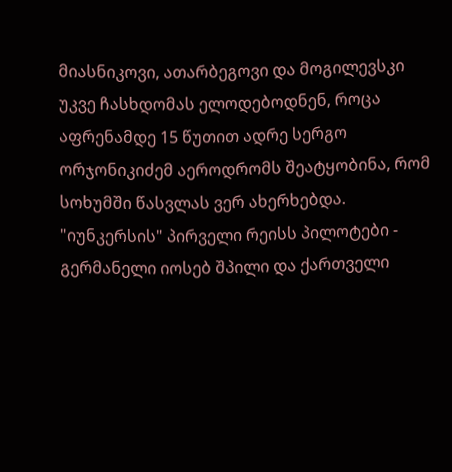მიასნიკოვი, ათარბეგოვი და მოგილევსკი უკვე ჩასხდომას ელოდებოდნენ, როცა აფრენამდე 15 წუთით ადრე სერგო ორჯონიკიძემ აეროდრომს შეატყობინა, რომ სოხუმში წასვლას ვერ ახერხებდა.
"იუნკერსის" პირველი რეისს პილოტები - გერმანელი იოსებ შპილი და ქართველი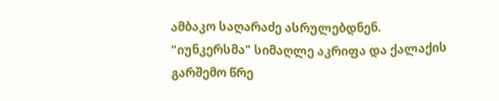ამბაკო საღარაძე ასრულებდნენ. "იუნკერსმა" სიმაღლე აკრიფა და ქალაქის გარშემო წრე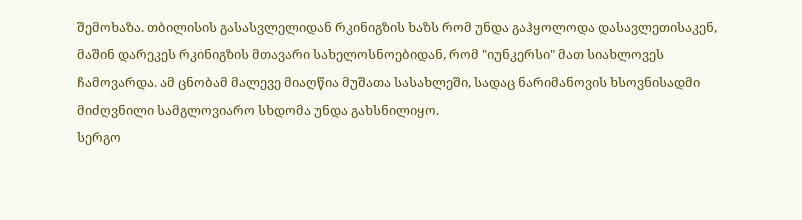შემოხაზა. თბილისის გასასვლელიდან რკინიგზის ხაზს რომ უნდა გაჰყოლოდა დასავლეთისაკენ, მაშინ დარეკეს რკინიგზის მთავარი სახელოსნოებიდან, რომ "იუნკერსი" მათ სიახლოვეს ჩამოვარდა. ამ ცნობამ მალევე მიაღწია მუშათა სასახლეში, სადაც ნარიმანოვის ხსოვნისადმი მიძღვნილი სამგლოვიარო სხდომა უნდა გახსნილიყო.
სერგო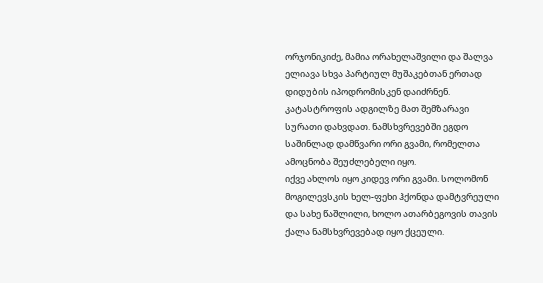ორჯონიკიძე, მამია ორახელაშვილი და შალვა ელიავა სხვა პარტიულ მუშაკებთან ერთად დიდუბის იპოდრომისკენ დაიძრნენ. კატასტროფის ადგილზე მათ შემზარავი სურათი დახვდათ. ნამსხვრევებში ეგდო საშინლად დამწვარი ორი გვამი, რომელთა ამოცნობა შეუძლებელი იყო.
იქვე ახლოს იყო კიდევ ორი გვამი. სოლომონ მოგილევსკის ხელ-ფეხი ჰქონდა დამტვრეული და სახე წაშლილი, ხოლო ათარბეგოვის თავის ქალა ნამსხვრევებად იყო ქცეული.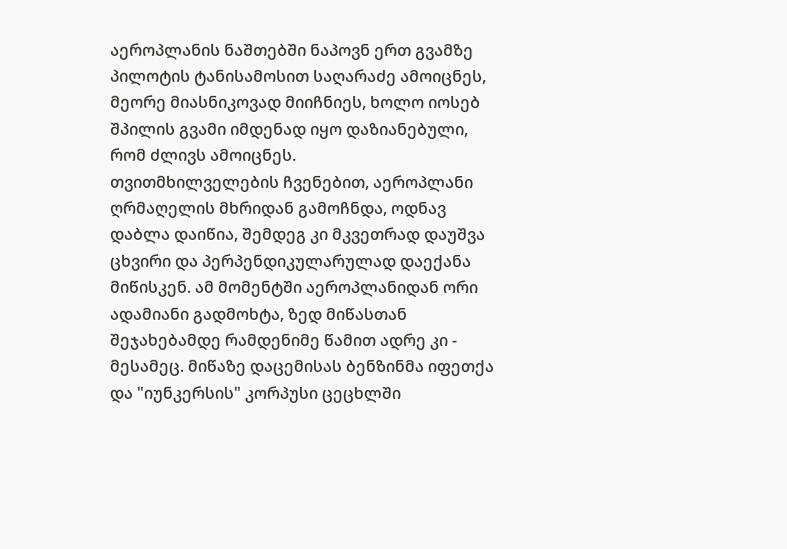აეროპლანის ნაშთებში ნაპოვნ ერთ გვამზე პილოტის ტანისამოსით საღარაძე ამოიცნეს, მეორე მიასნიკოვად მიიჩნიეს, ხოლო იოსებ შპილის გვამი იმდენად იყო დაზიანებული, რომ ძლივს ამოიცნეს.
თვითმხილველების ჩვენებით, აეროპლანი ღრმაღელის მხრიდან გამოჩნდა, ოდნავ დაბლა დაიწია, შემდეგ კი მკვეთრად დაუშვა ცხვირი და პერპენდიკულარულად დაექანა მიწისკენ. ამ მომენტში აეროპლანიდან ორი ადამიანი გადმოხტა, ზედ მიწასთან შეჯახებამდე რამდენიმე წამით ადრე კი - მესამეც. მიწაზე დაცემისას ბენზინმა იფეთქა და "იუნკერსის" კორპუსი ცეცხლში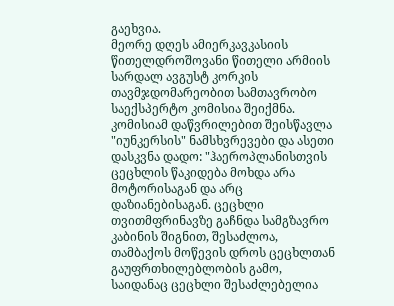გაეხვია.
მეორე დღეს ამიერკავკასიის წითელდროშოვანი წითელი არმიის სარდალ ავგუსტ კორკის თავმჯდომარეობით სამთავრობო საექსპერტო კომისია შეიქმნა. კომისიამ დაწვრილებით შეისწავლა "იუნკერსის" ნამსხვრევები და ასეთი დასკვნა დადო: "ჰაეროპლანისთვის ცეცხლის წაკიდება მოხდა არა მოტორისაგან და არც დაზიანებისაგან. ცეცხლი თვითმფრინავზე გაჩნდა სამგზავრო კაბინის შიგნით, შესაძლოა, თამბაქოს მოწევის დროს ცეცხლთან გაუფრთხილებლობის გამო, საიდანაც ცეცხლი შესაძლებელია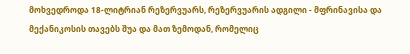მოხვედროდა 18-ლიტრიან რეზერვუარს, რეზერვუარის ადგილი - მფრინავისა და მექანიკოსის თავებს შუა და მათ ზემოდან, რომელიც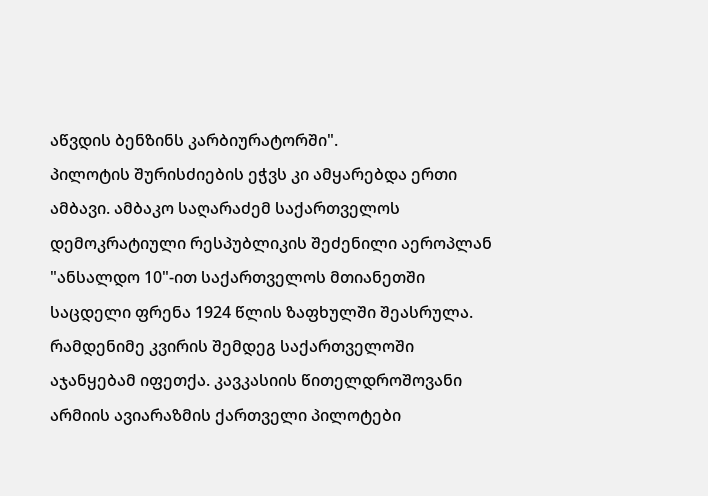აწვდის ბენზინს კარბიურატორში".
პილოტის შურისძიების ეჭვს კი ამყარებდა ერთი ამბავი. ამბაკო საღარაძემ საქართველოს დემოკრატიული რესპუბლიკის შეძენილი აეროპლან "ანსალდო 10"-ით საქართველოს მთიანეთში საცდელი ფრენა 1924 წლის ზაფხულში შეასრულა. რამდენიმე კვირის შემდეგ საქართველოში აჯანყებამ იფეთქა. კავკასიის წითელდროშოვანი არმიის ავიარაზმის ქართველი პილოტები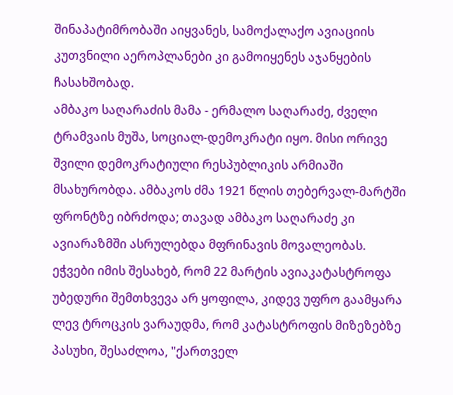შინაპატიმრობაში აიყვანეს, სამოქალაქო ავიაციის კუთვნილი აეროპლანები კი გამოიყენეს აჯანყების ჩასახშობად.
ამბაკო საღარაძის მამა - ერმალო საღარაძე, ძველი ტრამვაის მუშა, სოციალ-დემოკრატი იყო. მისი ორივე შვილი დემოკრატიული რესპუბლიკის არმიაში მსახურობდა. ამბაკოს ძმა 1921 წლის თებერვალ-მარტში ფრონტზე იბრძოდა; თავად ამბაკო საღარაძე კი ავიარაზმში ასრულებდა მფრინავის მოვალეობას.
ეჭვები იმის შესახებ, რომ 22 მარტის ავიაკატასტროფა უბედური შემთხვევა არ ყოფილა, კიდევ უფრო გაამყარა ლევ ტროცკის ვარაუდმა, რომ კატასტროფის მიზეზებზე პასუხი, შესაძლოა, "ქართველ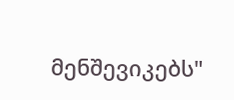მენშევიკებს"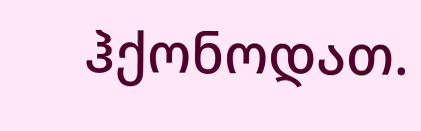ჰქონოდათ.